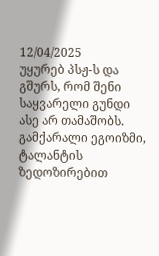12/04/2025
უყურებ პსჟ-ს და გშურს, რომ შენი საყვარელი გუნდი ასე არ თამაშობს.
გამქარალი ეგოიზმი, ტალანტის ზედოზირებით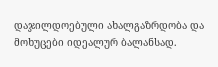დაჯილდოებული ახალგაზრდობა და მოხუცები იდეალურ ბალანსად.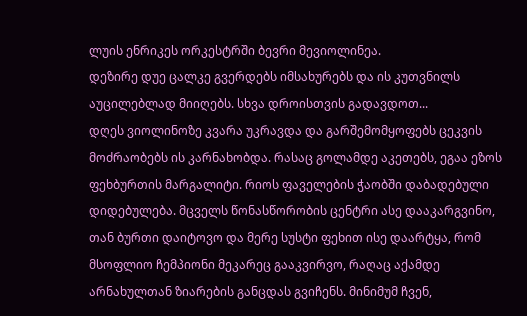ლუის ენრიკეს ორკესტრში ბევრი მევიოლინეა.
დეზირე დუე ცალკე გვერდებს იმსახურებს და ის კუთვნილს აუცილებლად მიიღებს. სხვა დროისთვის გადავდოთ...
დღეს ვიოლინოზე კვარა უკრავდა და გარშემომყოფებს ცეკვის მოძრაობებს ის კარნახობდა. რასაც გოლამდე აკეთებს, ეგაა ეზოს ფეხბურთის მარგალიტი. რიოს ფაველების ჭაობში დაბადებული დიდებულება. მცველს წონასწორობის ცენტრი ასე დააკარგვინო, თან ბურთი დაიტოვო და მერე სუსტი ფეხით ისე დაარტყა, რომ მსოფლიო ჩემპიონი მეკარეც გააკვირვო, რაღაც აქამდე არნახულთან ზიარების განცდას გვიჩენს. მინიმუმ ჩვენ,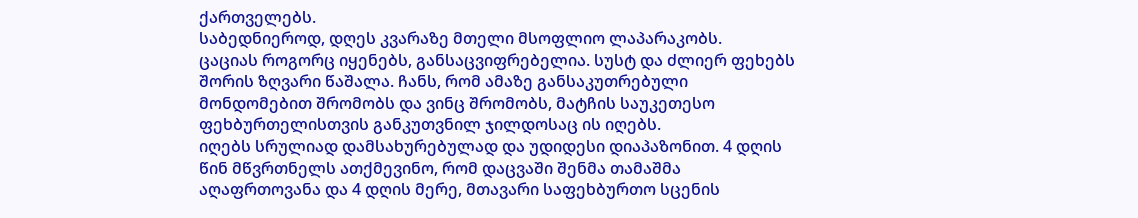ქართველებს.
საბედნიეროდ, დღეს კვარაზე მთელი მსოფლიო ლაპარაკობს.
ცაციას როგორც იყენებს, განსაცვიფრებელია. სუსტ და ძლიერ ფეხებს შორის ზღვარი წაშალა. ჩანს, რომ ამაზე განსაკუთრებული მონდომებით შრომობს და ვინც შრომობს, მატჩის საუკეთესო ფეხბურთელისთვის განკუთვნილ ჯილდოსაც ის იღებს.
იღებს სრულიად დამსახურებულად და უდიდესი დიაპაზონით. 4 დღის წინ მწვრთნელს ათქმევინო, რომ დაცვაში შენმა თამაშმა აღაფრთოვანა და 4 დღის მერე, მთავარი საფეხბურთო სცენის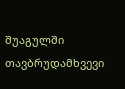შუაგულში თავბრუდამხვევი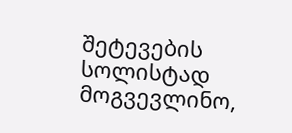შეტევების სოლისტად მოგვევლინო,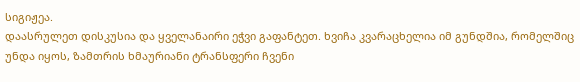სიგიჟეა.
დაასრულეთ დისკუსია და ყველანაირი ეჭვი გაფანტეთ. ხვიჩა კვარაცხელია იმ გუნდშია, რომელშიც უნდა იყოს, ზამთრის ხმაურიანი ტრანსფერი ჩვენი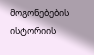მოგონებების ისტორიის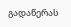გადაწერას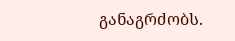განაგრძობს.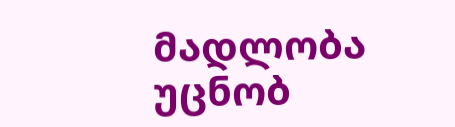მადლობა უცნობ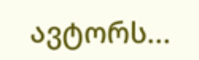ავტორს...